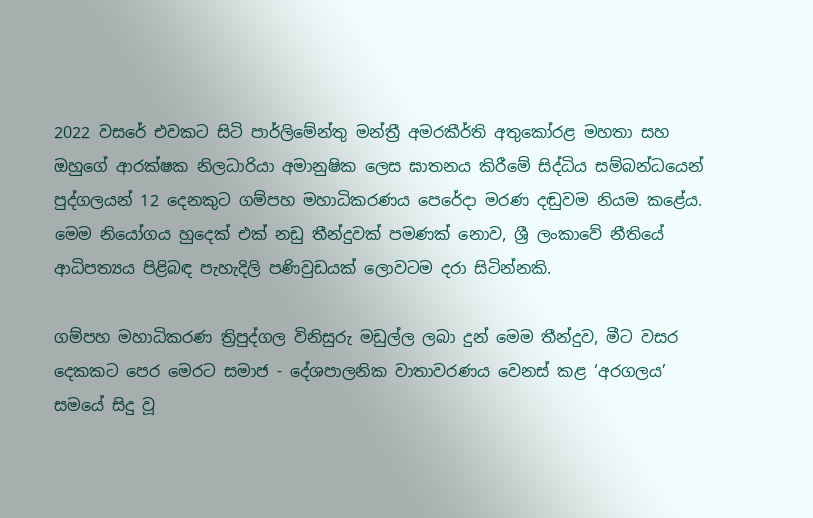2022 වසරේ එවකට සිටි පාර්ලිමේන්තු මන්ත්‍රී අමරකීර්ති අතුකෝරළ මහතා සහ ඔහුගේ ආරක්ෂක නිලධාරියා අමානුෂික ලෙස ඝාතනය කිරීමේ සිද්ධිය සම්බන්ධයෙන් පුද්ගලයන් 12 දෙනකුට ගම්පහ මහාධිකරණය පෙරේදා මරණ දඬුවම නියම කළේය. මෙම නියෝගය හුදෙක් එක් නඩු තීන්දුවක් පමණක් නොව, ශ්‍රී ලංකාවේ නීතියේ ආධිපත්‍යය පිළිබඳ පැහැදිලි පණිවුඩයක් ලොවටම දරා සිටින්නකි.

ගම්පහ මහාධිකරණ ත්‍රිපුද්ගල විනිසුරු මඩුල්ල ලබා දුන් මෙම තීන්දුව, මීට වසර දෙකකට පෙර මෙරට සමාජ - දේශපාලනික වාතාවරණය වෙනස් කළ ‘අරගලය’ සමයේ සිදු වූ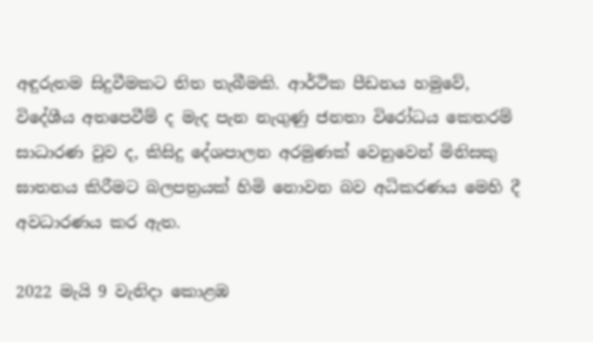අඳුරුතම සිදුවීමකට තිත තැබීමකි. ආර්ථික පීඩනය හමුවේ, විදේශීය අතපෙවීම් ද මැද පැන නැගුණු ජනතා විරෝධය කෙතරම් සාධාරණ වුව ද, කිසිදු දේශපාලන අරමුණක් වෙනුවෙන් මිනිසකු ඝාතනය කිරීමට බලපත්‍රයක් හිමි නොවන බව අධිකරණය මෙහි දී අවධාරණය කර ඇත.

2022 මැයි 9 වැනිදා කොළඹ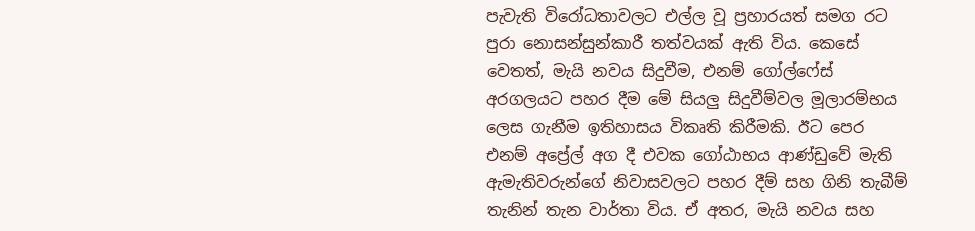පැවැති විරෝධතාවලට එල්ල වූ ප්‍රහාරයත් සමග රට පුරා නොසන්සුන්කාරී තත්වයක් ඇති විය. කෙසේ වෙතත්, මැයි නවය සිදුවීම, එනම් ගෝල්ෆේස් අරගලයට පහර දීම මේ සියලු‍ සිදුවීම්වල මූලාරම්භය ලෙස ගැනීම ඉතිහාසය විකෘති කිරීමකි. ඊට පෙර එනම් අප්‍රේල් අග දී එවක ගෝඨාභය ආණ්ඩුවේ මැති ඇමැතිවරුන්ගේ නිවාසවලට පහර දීම් සහ ගිනි තැබීම් තැනින් තැන වාර්තා විය. ඒ අතර, මැයි නවය සහ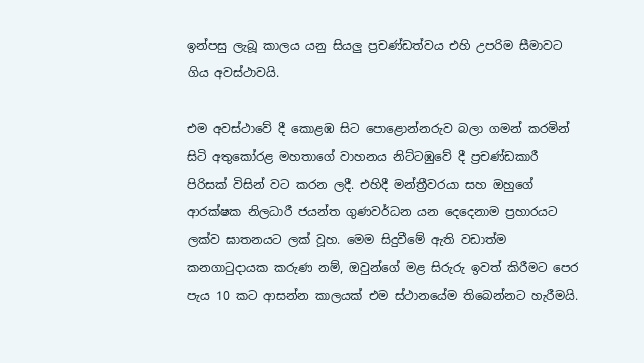ඉන්පසු ලැබූ කාලය යනු සියලු‍ ප්‍රචණ්ඩත්වය එහි උපරිම සීමාවට ගිය අවස්ථාවයි.

එම අවස්ථාවේ දී කොළඹ සිට පොළොන්නරුව බලා ගමන් කරමින් සිටි අතුකෝරළ මහතාගේ වාහනය නිට්ටඹුවේ දී ප්‍රචණ්ඩකාරී පිරිසක් විසින් වට කරන ලදී. එහිදී මන්ත්‍රීවරයා සහ ඔහුගේ ආරක්ෂක නිලධාරී ජයන්ත ගුණවර්ධන යන දෙදෙනාම ප්‍රහාරයට ලක්ව ඝාතනයට ලක් වූහ. මෙම සිදුවීමේ ඇති වඩාත්ම කනගාටුදායක කරුණ නම්, ඔවුන්ගේ මළ සිරුරු ඉවත් කිරීමට පෙර පැය 10 කට ආසන්න කාලයක් එම ස්ථානයේම තිබෙන්නට හැරීමයි.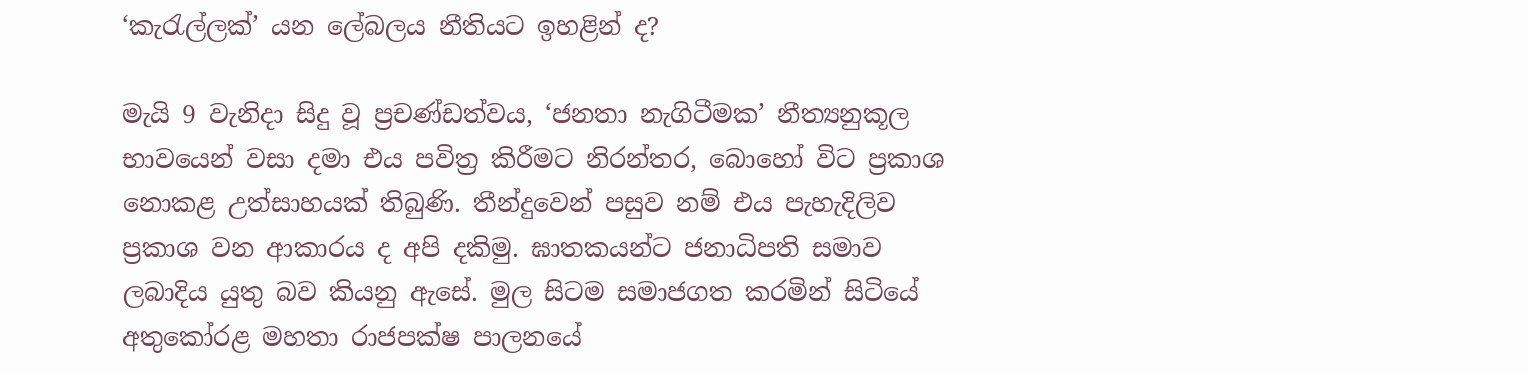‘කැරැල්ලක්’ යන ලේබලය නීතියට ඉහළින් ද?

මැයි 9 වැනිදා සිදු වූ ප්‍රචණ්ඩත්වය, ‘ජනතා නැගිටීමක’ නීත්‍යනුකූල භාවයෙන් වසා දමා එය පවිත්‍ර කිරීමට නිරන්තර, බොහෝ විට ප්‍රකාශ නොකළ උත්සාහයක් තිබුණි. තීන්දුවෙන් පසුව නම් එය පැහැදිලිව ප්‍රකාශ වන ආකාරය ද අපි දකිමු. ඝාතකයන්ට ජනාධිපති සමාව ලබාදිය යුතු බව කියනු ඇසේ. මුල සිටම සමාජගත කරමින් සිටියේ අතුකෝරළ මහතා රාජපක්ෂ පාලනයේ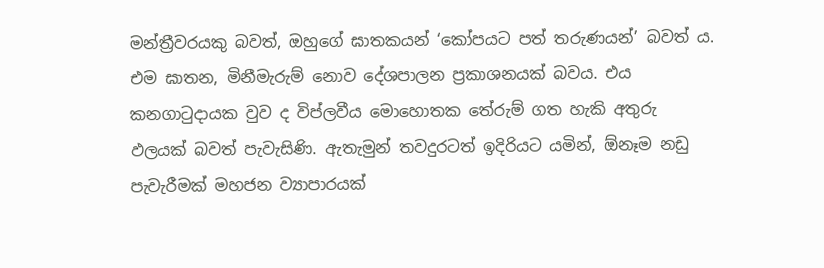මන්ත්‍රීවරයකු බවත්, ඔහුගේ ඝාතකයන් ‘කෝපයට පත් තරුණයන්’ බවත් ය. එම ඝාතන, මිනීමැරුම් නොව දේශපාලන ප්‍රකාශනයක් බවය. එය කනගාටුදායක වුව ද විප්ලවීය මොහොතක තේරුම් ගත හැකි අතුරු ඵලයක් බවත් පැවැසිණි. ඇතැමුන් තවදුරටත් ඉදිරියට යමින්, ඕනෑම නඩු පැවැරීමක් මහජන ව්‍යාපාරයක්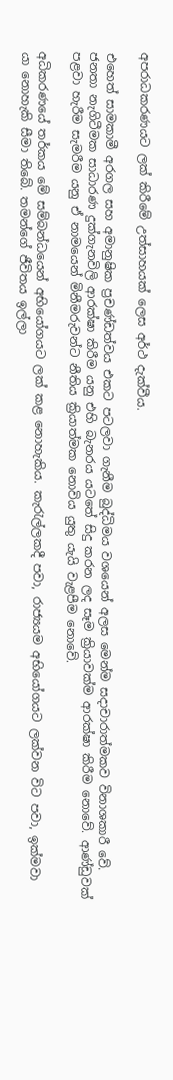අපරාධකරණයට ලක් කිරීමේ උත්සාහයක් ලෙස අර්ථ දැක්වීය.

එහෙත් සාමකාමී අරගල සහ අමානුෂික ප්‍රචණ්ඩත්වය එකට පටලවා ගැනීම බුද්ධිමය වශයෙන් අලස මෙන්ම සදාචාරාත්මකව විනාශකාරී වේ. ජනතා නැගිටීමක සාධාරණ දුක්ගැනවිලි ආරක්ෂා කිරීම යනු එහි බැනරය යටතේ සිදු කරන ලද සෑම ක්‍රියාවක්ම ආරක්ෂා කිරීම නොවේ. ආණ්ඩුවක් පළවා හැරීම සැමරීම යනු ඒ නාමයෙන් මිනීමරුවන්ට නීතිය ක්‍රියාත්මක නොවිය යුතු යැයි වැළපීම නොවේ.

අධිකරණයේ තර්කය මේ සම්බන්ධයෙන් අභියෝගයට ලක් කළ නොහැකිය. කැරැල්ලකදී පවා, රාජ්‍යයම අභියෝගයට ලක්වන විට පවා, ඉක්මවා යා නොහැකි සීමා තිබේ. තමන්ගේ ජීවිතය ඉල්ලා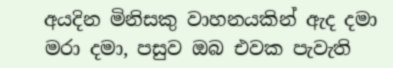අයදින මිනිසකු වාහනයකින් ඇද දමා මරා දමා, පසුව ඔබ එවක පැවැති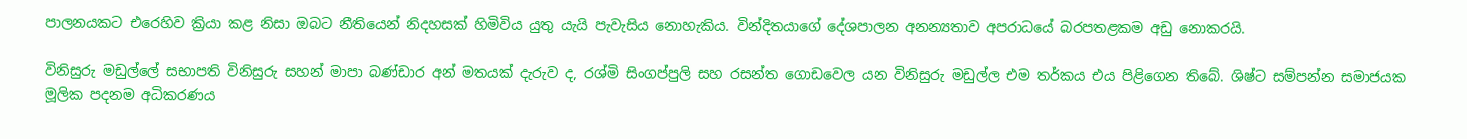පාලනයකට එරෙහිව ක්‍රියා කළ නිසා ඔබට නීතියෙන් නිදහසක් හිමිවිය යුතු යැයි පැවැසිය නොහැකිය. වින්දිතයාගේ දේශපාලන අනන්‍යතාව අපරාධයේ බරපතළකම අඩු නොකරයි.

විනිසුරු මඩුල්ලේ සභාපති විනිසුරු සහන් මාපා බණ්ඩාර අන් මතයක් දැරුව ද, රශ්මි සිංගප්පුලි සහ රසන්ත ගොඩවෙල යන විනිසුරු මඩුල්ල එම තර්කය එය පිළිගෙන තිබේ. ශිෂ්ට සම්පන්න සමාජයක මූලික පදනම අධිකරණය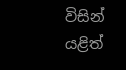විසින් යළිත්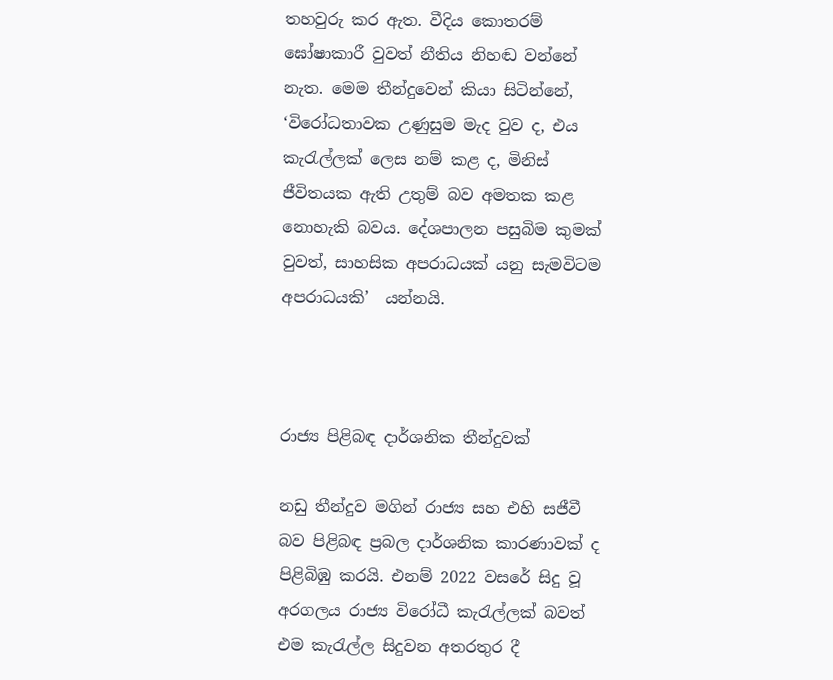තහවුරු කර ඇත. වීදිය කොතරම් ඝෝෂාකාරී වුවත් නීතිය නිහඬ වන්නේ නැත. මෙම තීන්දුවෙන් කියා සිටින්නේ, ‘විරෝධතාවක උණුසුම මැද වුව ද, එය කැරැල්ලක් ලෙස නම් කළ ද, මිනිස් ජීවිතයක ඇති උතුම් බව අමතක කළ නොහැකි බවය. දේශපාලන පසුබිම කුමක් වුවත්, සාහසික අපරාධයක් යනු සැමවිටම අපරාධයකි’  යන්නයි.



රාජ්‍ය පිළිබඳ දාර්ශනික තීන්දුවක්

නඩු තීන්දුව මගින් රාජ්‍ය සහ එහි සජීවී බව පිළිබඳ ප්‍රබල දාර්ශනික කාරණාවක් ද පිළිබිඹු කරයි. එනම් 2022 වසරේ සිදු වූ අරගලය රාජ්‍ය විරෝධී කැරැල්ලක් බවත් එම කැරැල්ල සිදුවන අතරතුර දී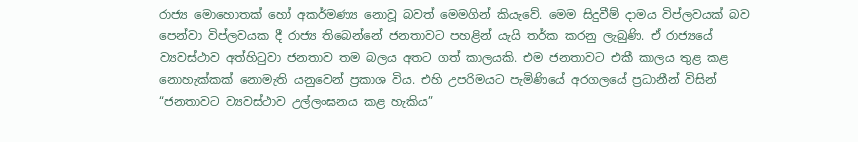රාජ්‍ය මොහොතක් හෝ අකර්මණ්‍ය නොවූ බවත් මෙමගින් කියැවේ. මෙම සිදුවීම් දාමය විප්ලවයක් බව පෙන්වා විප්ලවයක දී රාජ්‍ය තිබෙන්නේ ජනතාවට පහළින් යැයි තර්ක කරනු ලැබුණි. ඒ රාජ්‍යයේ ව්‍යවස්ථාව අත්හිටුවා ජනතාව තම බලය අතට ගත් කාලයකි. එම ජනතාවට එකී කාලය තුළ කළ නොහැක්කක් නොමැති යනුවෙන් ප්‍රකාශ විය. එහි උපරිමයට පැමිණියේ අරගලයේ ප්‍රධානීන් විසින් “ජනතාවට ව්‍යවස්ථාව උල්ලංඝනය කළ හැකිය”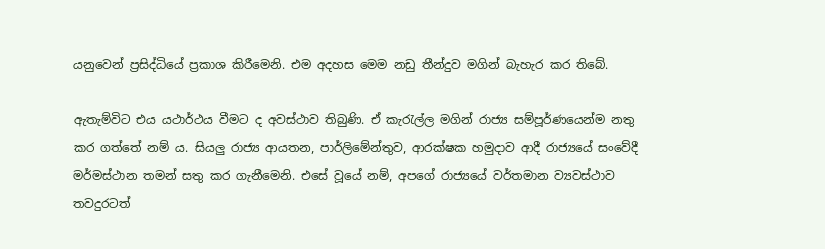යනුවෙන් ප්‍රසිද්ධියේ ප්‍රකාශ කිරීමෙනි. එම අදහස මෙම නඩු තීන්දුව මගින් බැහැර කර ති‌බේ.

ඇතැම්විට එය යථාර්ථය වීමට ද අවස්ථාව තිබුණි. ඒ කැරැල්ල මගින් රාජ්‍ය සම්පූර්ණයෙන්ම නතු කර ගත්තේ නම් ය. සියලු‍ රාජ්‍ය ආයතන, පාර්ලිමේන්තුව, ආරක්ෂක හමුදාව ආදී රාජ්‍යයේ සංවේදී මර්මස්ථාන තමන් සතු කර ගැනීමෙනි. එසේ වූයේ නම්, අපගේ රාජ්‍යයේ වර්තමාන ව්‍යවස්ථාව තවදුරටත්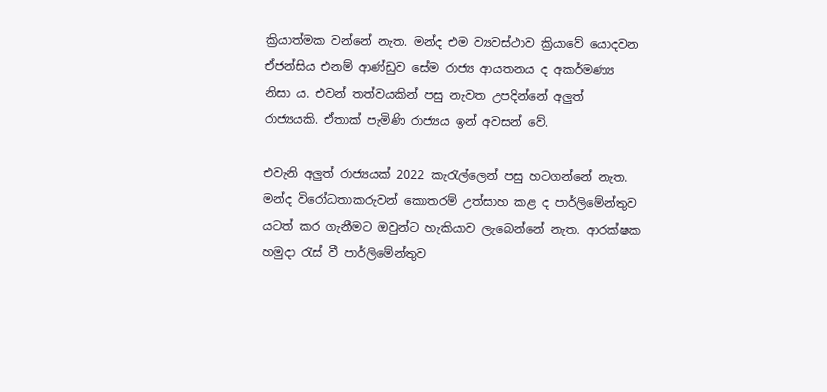ක්‍රියාත්මක වන්නේ නැත. මන්ද එම ව්‍යවස්ථාව ක්‍රියාවේ යොදවන ඒජන්සිය එනම් ආණ්ඩුව සේම රාජ්‍ය ආයතනය ද අකර්මණ්‍ය නිසා ය. එවන් තත්වයකින් පසු නැවත උපදින්නේ අලු‍ත් රාජ්‍යයකි. ඒතාක් පැමිණි රාජ්‍යය ඉන් අවසන් වේ.

එවැනි අලු‍ත් රාජ්‍යයක් 2022 කැරැල්ලෙන් පසු හටගන්නේ නැත. මන්ද විරෝධතාකරුවන් කොතරම් උත්සාහ කළ ද පාර්ලිමේන්තුව යටත් කර ගැනීමට ඔවුන්ට හැකියාව ලැබෙන්නේ නැත. ආරක්ෂක හමුදා රැස් වී පාර්ලිමේන්තුව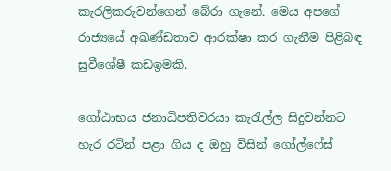කැරලිකරුවන්ගෙන් බේරා ගැනේ. මෙය අපගේ රාජ්‍යයේ අඛණ්ඩතාව ආරක්ෂා කර ගැනීම පිළිබඳ සුවීශේෂී කඩඉමකි.

ගෝඨාභය ජනාධිපතිවරයා කැරැල්ල සිදුවන්නට හැර රටින් පළා ගිය ද ඔහු විසින් ගෝල්ෆේස්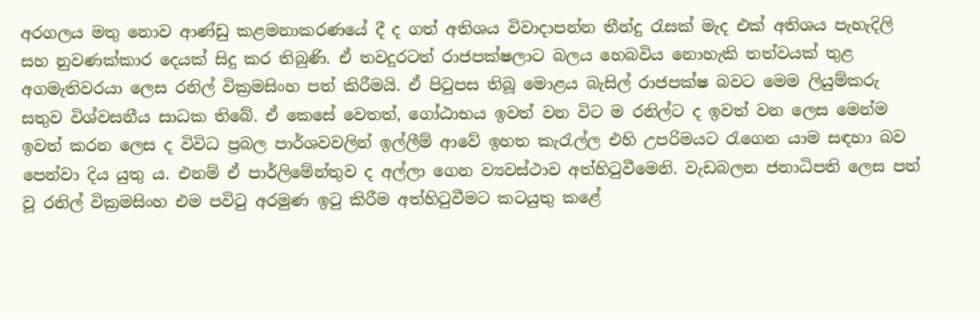අරගලය මතු නොව ආණ්ඩු කළමනාකරණයේ දී ද ගත් අතිශය විවාදාපන්න තීන්දු රැසක් මැද එක් අතිශය පැහැදිලි සහ නුවණක්කාර දෙයක් සිදු කර තිබුණි. ඒ තවදුරටත් රාජපක්ෂලාට බලය හෙබවිය නොහැකි තත්වයක් තුළ අගමැතිවරයා ලෙස රනිල් වික්‍රමසිංහ පත් කිරීමයි. ඒ පිටුපස තිබූ මොළය බැසිල් රාජපක්ෂ බවට මෙම ලියුම්කරු සතුව විශ්වසනීය සාධක තිබේ. ඒ කෙසේ වෙතත්, ගෝඨාභය ඉවත් වන විට ම රනිල්ට ද ඉවත් වන ලෙස මෙන්ම ඉවත් කරන ලෙස ද විවිධ ප්‍රබල පාර්ශවවලින් ඉල්ලීම් ආවේ ඉහත කැරැල්ල එහි උපරිමයට රැගෙන යාම සඳහා බව පෙන්වා දිය යුතු ය. එනම් ඒ පාර්ලිමේන්තුව ද අල්ලා ගෙන ව්‍යවස්ථාව අත්හිටුවීමෙනි. වැඩබලන ජනාධිපති ලෙස පත් වූ රනිල් වික්‍රමසිංහ එම පවිටු අරමුණ ඉටු කිරීම අත්හිටුවීමට කටයුතු කළේ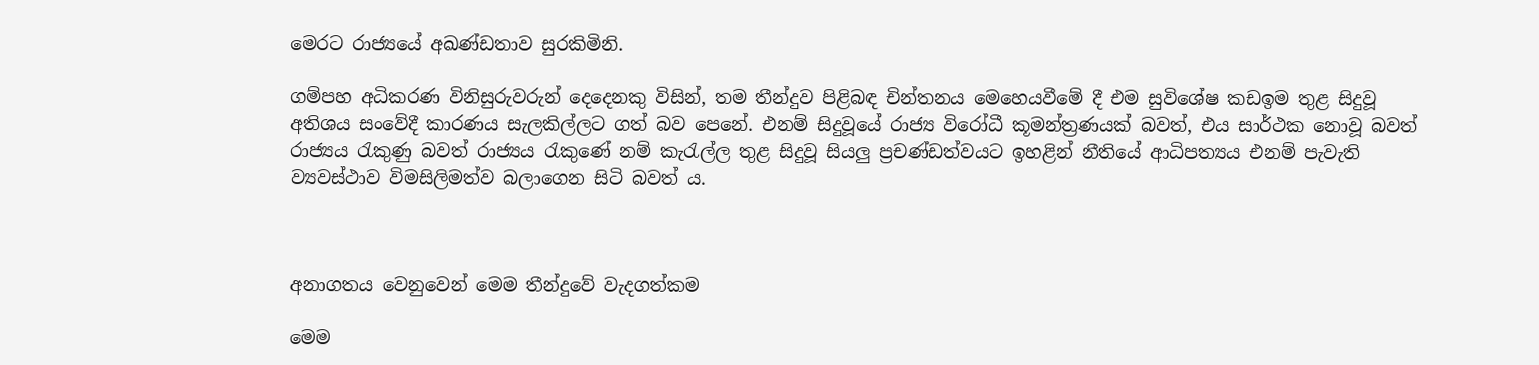මෙරට රාජ්‍යයේ අඛණ්ඩතාව සුරකිමිනි.

ගම්පහ අධිකරණ විනිසුරුවරුන් දෙදෙනකු විසින්, තම තීන්දුව පිළිබඳ චින්තනය මෙහෙයවීමේ දී එම සුවිශේෂ කඩඉම තුළ සිදුවූ අතිශය සංවේදී කාරණය සැලකිල්ලට ගත් බව පෙනේ. එනම් සිදුවූයේ රාජ්‍ය විරෝධී කූමන්ත්‍රණයක් බවත්, එය සාර්ථක නොවූ බවත් රාජ්‍යය රැකුණු බවත් රාජ්‍යය රැකුණේ නම් කැරැල්ල තුළ සිදුවූ සියලු‍ ප්‍රචණ්ඩත්වයට ඉහළින් නීතියේ ආධිපත්‍යය එනම් පැවැති ව්‍යවස්ථාව විමසිලිමත්ව බලා‌ගෙන සිටි බවත් ය.



අනාගතය වෙනුවෙන් මෙම තීන්දුවේ වැදගත්කම

මෙම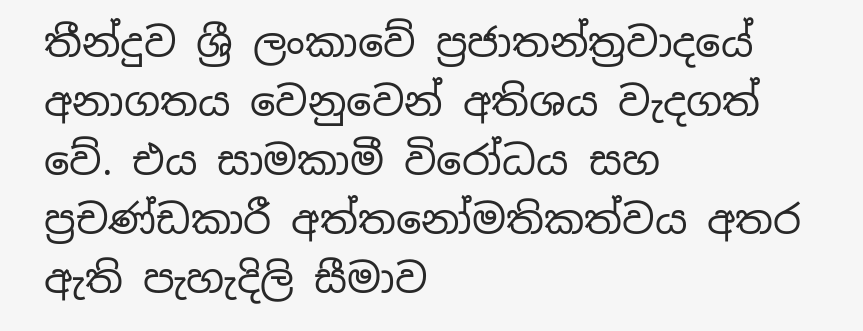තීන්දුව ශ්‍රී ලංකාවේ ප්‍රජාතන්ත්‍රවාදයේ අනාගතය වෙනුවෙන් අතිශය වැදගත් වේ. එය සාමකාමී විරෝධය සහ ප්‍රචණ්ඩකාරී අත්තනෝමතිකත්වය අතර ඇති පැහැදිලි සීමාව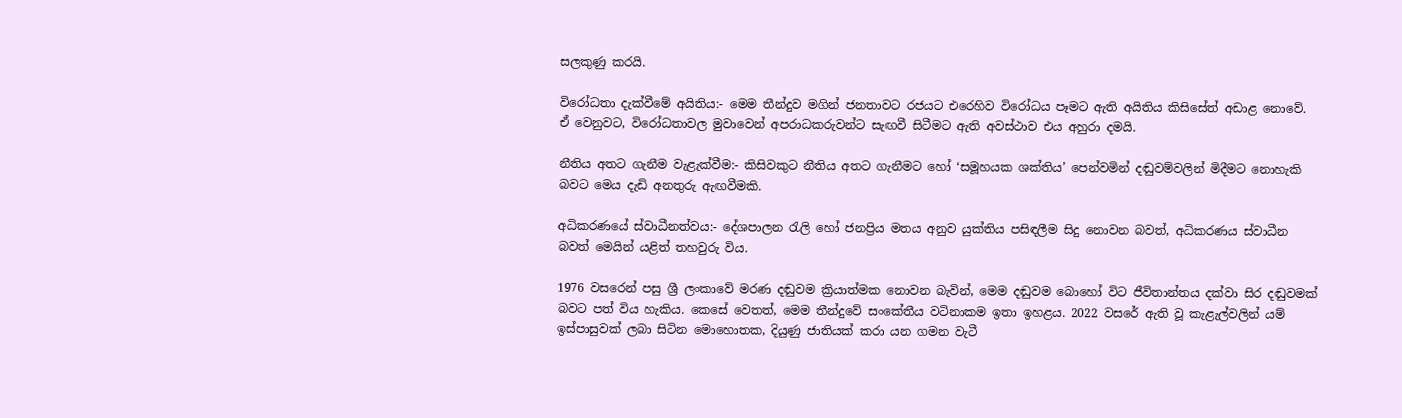සලකුණු කරයි.

විරෝධතා දැක්වීමේ අයිතිය:- මෙම තීන්දුව මගින් ජනතාවට රජයට එරෙහිව විරෝධය පෑමට ඇති අයිතිය කිසිසේත් අඩාළ නොවේ. ඒ වෙනුවට, විරෝධතාවල මුවාවෙන් අපරාධකරුවන්ට සැඟවී සිටීමට ඇති අවස්ථාව එය අහුරා දමයි.

නීතිය අතට ගැනීම වැළැක්වීම:- කිසිවකුට නීතිය අතට ගැනීමට හෝ ‘සමූහයක ශක්තිය’ පෙන්වමින් දඬුවම්වලින් මිදීමට නොහැකි බවට මෙය දැඩි අනතුරු ඇඟවීමකි.

අධිකරණයේ ස්වාධීනත්වය:- දේශපාලන රැලි හෝ ජනප්‍රිය මතය අනුව යුක්තිය පසිඳලීම සිදු නොවන බවත්, අධිකරණය ස්වාධීන බවත් මෙයින් යළිත් තහවුරු විය.

1976 වසරෙන් පසු ශ්‍රී ලංකාවේ මරණ දඬුවම ක්‍රියාත්මක නොවන බැවින්, මෙම දඬුවම බොහෝ විට ජීවිතාන්තය දක්වා සිර දඬුවමක් බවට පත් විය හැකිය. කෙසේ වෙතත්, මෙම තීන්දුවේ සංකේතීය වටිනාකම ඉතා ඉහළය. 2022 වසරේ ඇති වූ කැළැල්වලින් යම් ඉස්පාසුවක් ලබා සිටින මොහොතක, දියුණු ජාතියක් කරා යන ගමන වැටී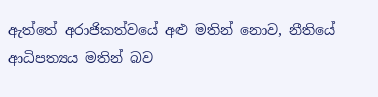ඇත්තේ අරාජිකත්වයේ අළු මතින් නොව, නීතියේ ආධිපත්‍යය මතින් බව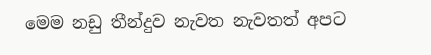මෙම නඩු තීන්දුව නැවත නැවතත් අපට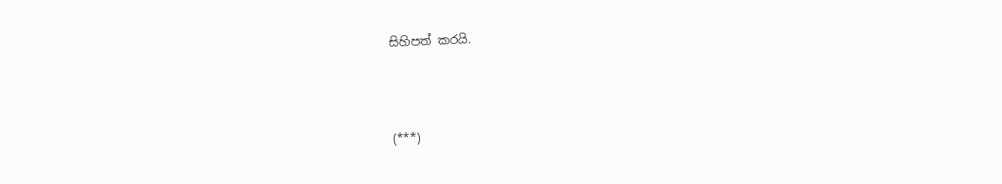සිහිපත් කරයි.



(***)